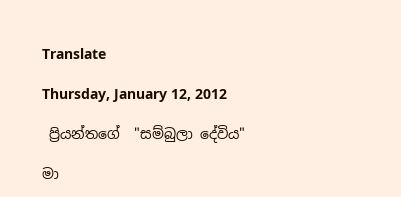Translate

Thursday, January 12, 2012

 ප්‍රියන්තගේ  "සම්බුලා දේවිය"

මා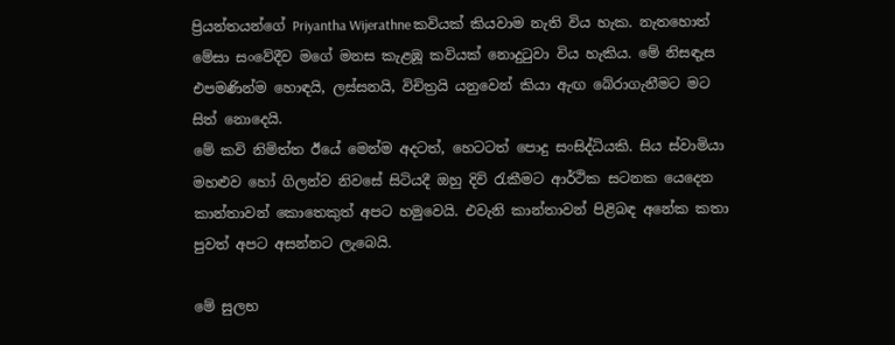ප්‍රියන්තයන්ගේ Priyantha Wijerathne කවියක් කියවාම නැති විය හැක. නැතහොත් මේසා සංවේදීව මගේ මනස කැළඹූ කවියක් නොදුටුවා විය හැකිය. මේ නිසඳැස එපමණින්ම හොඳයි, ලස්සනයි, විචිත්‍රයි යනුවෙන් කියා ඇඟ බේරාගැනීමට මට සිත් නොදෙයි.
මේ කවි නිමිත්ත ඊයේ මෙන්ම අදටත්, හෙටටත් පොදු සංසිද්ධියකි. සිය ස්වාමියා මහළුව හෝ ගිලන්ව නිවසේ සිටියදී ඔහු දිවි රැකීමට ආර්ථික සටනක යෙදෙන කාන්තාවන් කොතෙකුත් අපට හමුවෙයි. එවැනි කාන්තාවන් පිළිබඳ අනේක කතා පුවත් අපට අසන්නට ලැබෙයි.

මේ සුලභ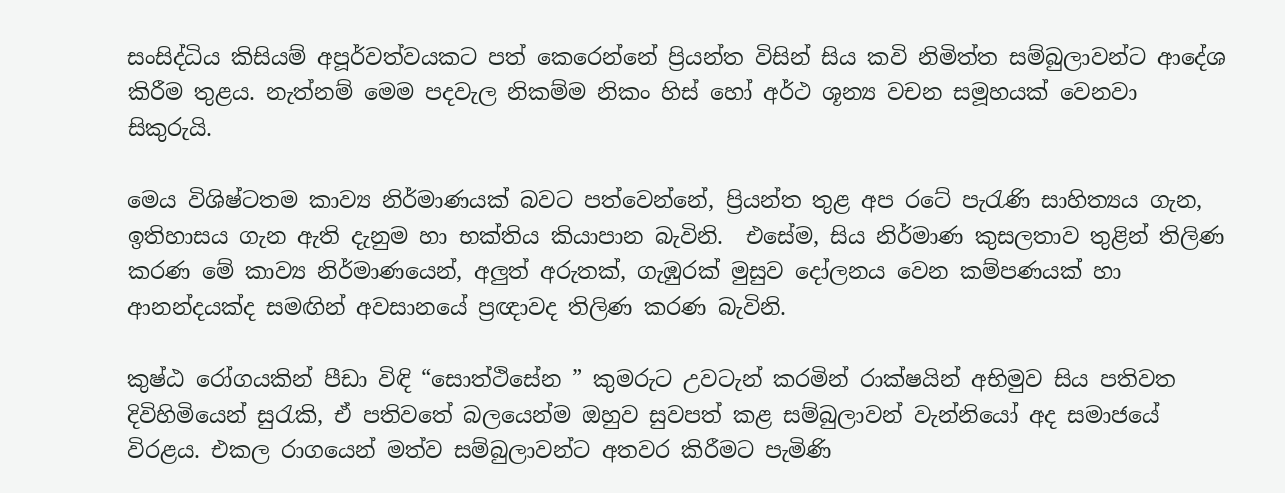සංසිද්ධිය කිසියම් අපූර්වත්වයකට පත් කෙරෙන්නේ ප්‍රියන්ත විසින් සිය කවි නිමිත්ත සම්බුලාවන්ට ආදේශ කිරීම තුළය. නැත්නම් මෙම පදවැල නිකම්ම නිකං හිස් හෝ අර්ථ ශූන්‍ය වචන සමූහයක් වෙනවා සිකුරුයි.

මෙය විශිෂ්ටතම කාව්‍ය නිර්මාණයක් බවට පත්වෙන්නේ, ප්‍රියන්ත තුළ අප රටේ පැරැණි සාහිත්‍යය ගැන, ඉතිහාසය ගැන ඇති දැනුම හා භක්තිය කියාපාන බැවිනි.  එසේම, සිය නිර්මාණ කුසලතාව තුළින් තිලිණ කරණ මේ කාව්‍ය නිර්මාණයෙන්, අලුත් අරුතක්, ගැඹුරක් මුසුව දෝලනය වෙන කම්පණයක් හා ආනන්දයක්ද සමඟින් අවසානයේ ප්‍රඥාවද තිලිණ කරණ බැවිනි.

කුෂ්ඨ රෝගයකින් පීඩා විඳි “සොත්ථිසේන ” කුමරුට උවටැන් කරමින් රාක්ෂයින් අභිමුව සිය පතිවත දිවිහිමියෙන් සුරැකි, ඒ පතිවතේ බලයෙන්ම ඔහුව සුවපත් කළ සම්බුලාවන් වැන්නියෝ අද සමාජයේ විරළය. එකල රාගයෙන් මත්ව සම්බුලාවන්ට අතවර කිරීමට පැමිණි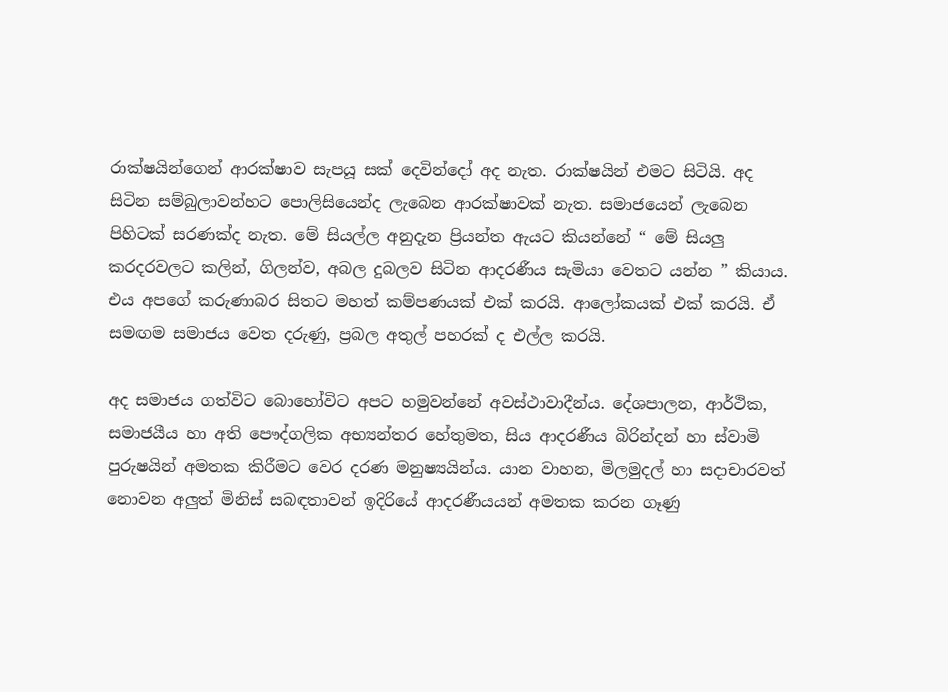රාක්ෂයින්ගෙන් ආරක්ෂාව සැපයූ සක් දෙවින්දෝ අද නැත. රාක්ෂයින් එමට සිටියි. අද සිටින සම්බුලාවන්හට පොලිසියෙන්ද ලැබෙන ආරක්ෂාවක් නැත. සමාජයෙන් ලැබෙන පිහිටක් සරණක්ද නැත. මේ සියල්ල අනුදැන ප්‍රියන්ත ඇයට කියන්නේ “ මේ සියලු කරදරවලට කලින්, ගිලන්ව, අබල දුබලව සිටින ආදරණීය සැමියා වෙතට යන්න ” කියාය. එය අපගේ කරුණාබර සිතට මහත් කම්පණයක් එක් කරයි. ආලෝකයක් එක් කරයි. ඒ සමඟම සමාජය වෙත දරුණු, ප්‍රබල අතුල් පහරක් ද එල්ල කරයි.

අද සමාජය ගත්විට බොහෝවිට අපට හමුවන්නේ අවස්ථාවාදීන්ය. දේශපාලන, ආර්ථික, සමාජයීය හා අති පෞද්ගලික අභ්‍යන්තර හේතුමත, සිය ආදරණීය බිරින්දන් හා ස්වාමි පුරුෂයින් අමතක කිරීමට වෙර දරණ මනුෂ්‍යයින්ය. යාන වාහන, මිලමුදල් හා සදාචාරවත් නොවන අලුත් මිනිස් සබඳතාවන් ඉදිරියේ ආදරණීයයන් අමතක කරන ගෑණු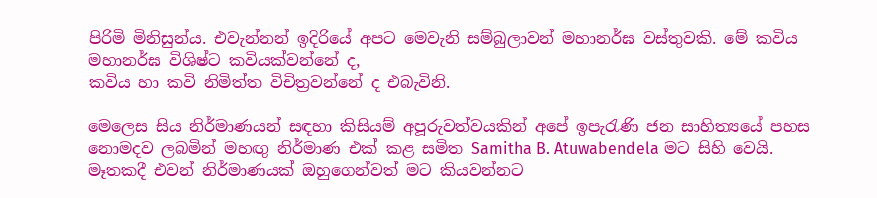පිරිමි මිනිසුන්ය. එවැන්නන් ඉදිරියේ අපට මෙවැනි සම්බුලාවන් මහානර්ඝ වස්තුවකි. මේ කවිය මහානර්ඝ විශිෂ්ට කවියක්වන්නේ ද,
කවිය හා කවි නිමිත්ත විචිත්‍රවන්නේ ද එබැවිනි.

මෙලෙස සිය නිර්මාණයන් සඳහා කිසියම් අපූරුවත්වයකින් අපේ ඉපැරැණි ජන සාහිත්‍යයේ පහස නොමදව ලබමින් මහඟු නිර්මාණ එක් කළ සමිත Samitha B. Atuwabendela මට සිහි වෙයි. මෑතකදී එවන් නිර්මාණයක් ඔහුගෙන්වත් මට කියවන්නට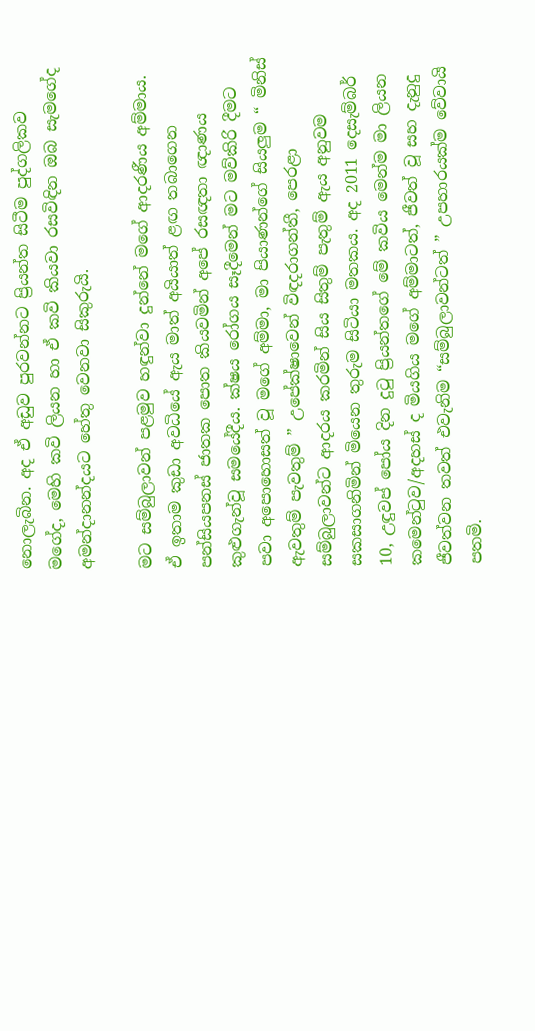නොලැබින. අද ඒ අඩුව පුරවන්නට ප්‍රියන්ත සිටීම පුද්ගලිකව මගේද, මෙහි කවි ලියන හා ඒ කවි කියවා රසවිඳින ඔබ සැමගේද අමන්දානන්දයට හේතු වෙනවා සිකුරුයි.

මට සම්බුලාවන් පළමුව හඳුන්වා දුන්නේ මගේ ආදරණීය අම්මාය. ඒ ඉතාම කුඩා අවධියේ ඇය මාත් අයියාත් ළඟ තබාගෙන පන්සියපනස් ජාතක පොත කියවමින් අපේ රසඥතා ඥාණය කුළුගැන්වූ සමයේදීය. ක්ෂය රෝගය සෑදීමෙන් මට මව්කිරි දීමට පවා අපොහොසත් වූ මගේ අම්මා, මා පියාණන්ගේ සියලුම “ මිනිස් ඇවතුම් පැවතුම් ” උපේක්ෂාවෙන් විඳදරාගන්තී, පෙරළා සම්බුලාවන්ට ආදරය කරමින් සිය සිතුම් පැතුම් ඇය අනුවම සකසාගනිමින් මියෙන තුරුම සිටියා මතකය. අද 2011 දෙසැම්බර් 10, උඳුවප් පෝය දින දුටු ප්‍රියන්තගේ මේ කවිය මෙන්ම මා ලියන කමෙන්ටුව/අදහස් ද මියගිය මගේ අම්මාටත්, ජීවත් වූ සහ දැනුදු ජීවත්වන තවත් එවැනිම “සම්බුලාවන්ටත් ” උපහාරයක්ම වේවායි පතමි.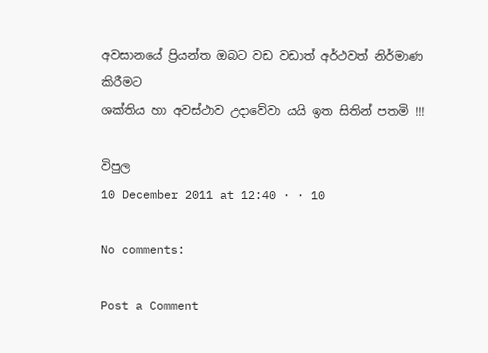අවසානයේ ප්‍රියන්ත ඔබට වඩ වඩාත් අර්ථවත් නිර්මාණ කිරීමට
ශක්තිය හා අවස්ථාව උදාවේවා යයි ඉත සිතින් පතමි !!!

විපුල
10 December 2011 at 12:40 · · 10

No comments:

Post a Comment